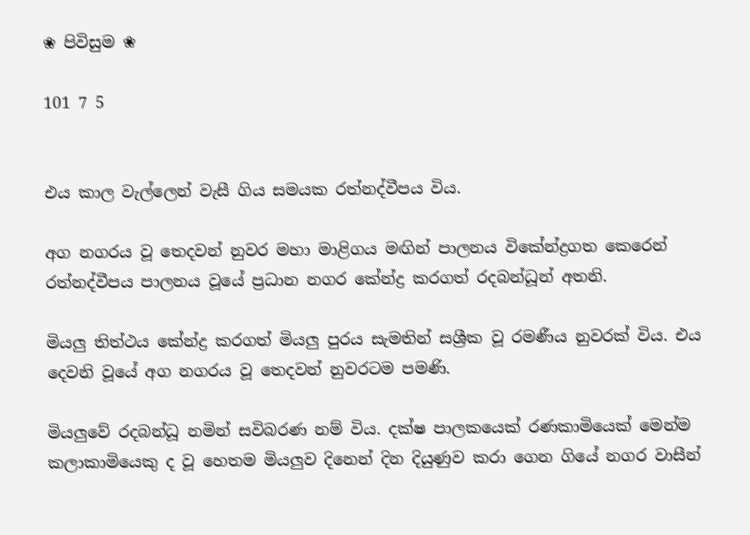❀ පිවිසුම ❀

101 7 5


එය කාල වැල්ලෙන් වැසී ගිය සමයක රත්නද්වීපය විය.

අග නගරය වූ තෙදවන් නුවර මහා මාළිගය මඟින් පාලනය විකේන්ද්‍රගත කෙරෙන් රත්නද්වීපය පාලනය වූයේ ප්‍රධාන නගර කේන්ද්‍ර කරගත් රදබන්ධූන් අතනි.

මියලු තිත්ථය කේන්ද්‍ර කරගත් මියලු පුරය සැමතින් සශ්‍රීක වූ රමණීය නුවරක් විය. එය දෙවනි වූයේ අග නගරය වූ තෙදවන් නුවරටම පමණි.

මියලුවේ රදබන්ධූ නමින් සවිබරණ නම් විය. දක්ෂ පාලකයෙක් රණකාමියෙක් මෙන්ම කලාකාමියෙකු ද වූ හෙතම මියලුව දිනෙන් දින දියුණුව කරා ගෙන ගියේ නගර වාසීන්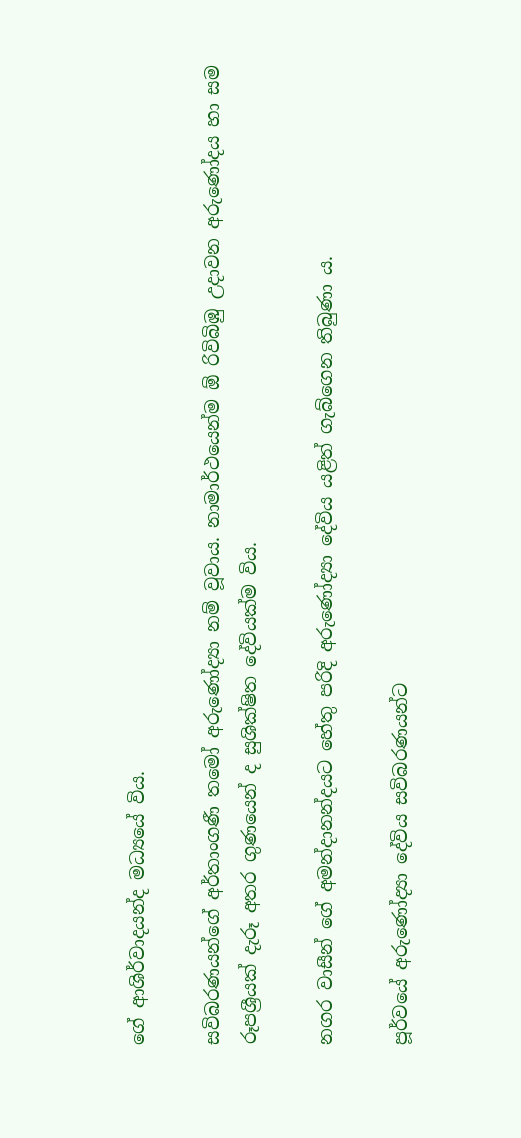ගේ ආශිර්වාදයන්ද මධ්‍යයේ විය.

සවිබරණයන්ගේ අර්තාංගණී තමෝ අරුණෝද්‍යා නම් වූවාය. නාමාර්ථයෙන්ම ඕ රිවිබිඹු උදාවන අරුණෝදය හා සම රූපශ්‍රීයක් දැරූ අතර ගුණයෙන් ද සුශික්ෂිත දේවියක්ම විය.

නගර වාසීන් ගේ අමන්දානන්දයට හේතු පරිදි අරුණෝද්‍යා දේවිය යළිත් ගැබ්ගෙන තිබුණා ය.

පූර්වයේ අරුණෝද්‍යා දේවිය සවිබරණයන්ට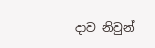දාව නිවුන්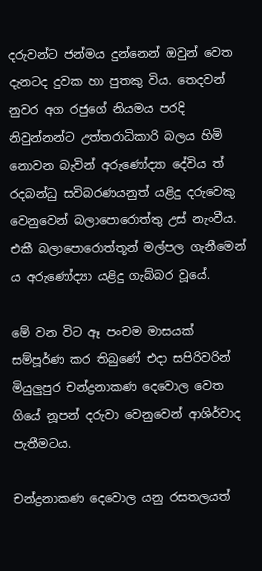දරුවන්ට ජන්මය දුන්නෙන් ඔවුන් වෙත දැනටද දුවක හා පුතකු විය. තෙදවන් නුවර අග රජුගේ නියමය පරදි නිවුන්නන්ට උත්තරාධිකාරි බලය හිමි නොවන බැවින් අරුණෝද්‍යා දේවිය ත් රදබන්ධු සවිබරණයනුත් යළිදු දරුවෙකු වෙනුවෙන් බලාපොරොත්තු උස් නැංවීය. එකී බලාපොරොත්තූන් මල්පල ගැනීමෙන් ය අරුණෝද්‍යා යළිදු ගැබ්බර වූයේ.

මේ වන විට ඈ පංචම මාසයක් සම්පූර්ණ කර තිබුණේ එදා සපිරිවරින්  මියුලුපුර චන්ද්‍රනාකණ දෙවොල වෙත ගියේ නූපන් දරුවා වෙනුවෙන් ආශිර්වාද පැතීමටය.

චන්ද්‍රනාකණ දෙවොල යනු රසතලයත්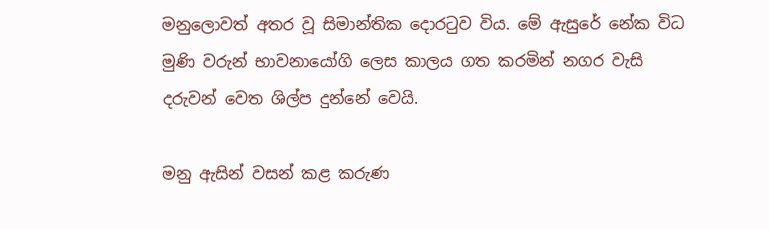මනුලොවත් අතර වූ සිමාන්තික දොරටුව විය. මේ ඇසුරේ නේක විධ මුණි වරුන් භාවනායෝගි ලෙස කාලය ගත කරමින් නගර වැසි දරුවන් වෙත ශිල්ප දුන්නේ වෙයි.

මනු ඇසින් වසන් කළ කරුණ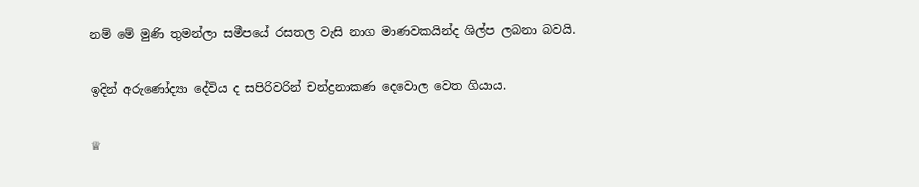නම් මේ මුණි තුමන්ලා සමීපයේ රසතල වැසි නාග මාණවකයින්ද ශිල්ප ලබනා බවයි.

ඉදින් අරුණෝද්‍යා දේවිය ද සපිරිවරින් චන්ද්‍රනාකණ දෙවොල වෙත ගියාය.

♕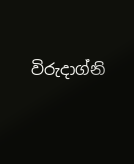විරුදාග්නි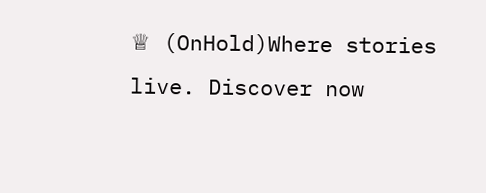♕ (OnHold)Where stories live. Discover now